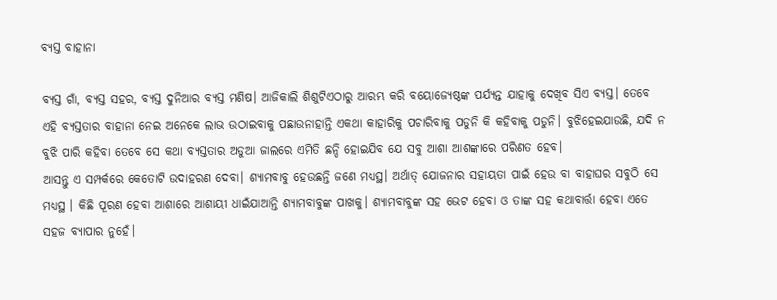ବ୍ୟସ୍ତ ବାହାନା

ବ୍ୟସ୍ତ ଗାଁ, ବ୍ୟସ୍ତ ସହର, ବ୍ୟସ୍ତ ଦୁନିଆର ବ୍ୟସ୍ତ ମଣିଷ। ଆଜିକାଲି ଶିଶୁଟିଏଠାରୁ ଆରମ୍ଭ କରି ବୟୋଜ୍ୟେଷ୍ଠଙ୍କ ପର୍ଯ୍ୟନ୍ତ ଯାହାକୁ ଦେଖିବ ସିଏ ବ୍ୟସ୍ତ। ତେବେ ଏହି ବ୍ୟସ୍ତତାର ବାହାନା ନେଇ ଅନେକେ ଲାଭ ଉଠାଇବାକୁ ପଛାଉନାହାନ୍ତି ଏକଥା କାହାରିକୁ ପଚାରିବାକୁ ପଡୁନି କି କହିବାକୁ ପଡୁନି। ବୁଝିହେଇଯାଉଛି, ଯଦି ନ ବୁଝି ପାରି କହିବା ତେବେ ସେ କଥା ବ୍ୟସ୍ତତାର ଅଡୁଆ ଜାଲରେ ଏମିତି ଛନ୍ଦି ହୋଇଯିବ ଯେ ସବୁ ଆଶା ଆଶଙ୍କାରେ ପରିଣତ ହେବ।
ଆସନ୍ତୁ ଏ ସମ୍ପର୍କରେ କେତୋଟି ଉଦାହରଣ ଦେବା। ଶ୍ୟାମବାବୁ ହେଉଛନ୍ତି ଜଣେ ମଧ୍ୟସ୍ଥ। ଅର୍ଥାତ୍‌ ଯୋଜନାର ସହାୟତା ପାଇଁ ହେଉ ବା ବାହାଘର ସବୁଠି ସେ ମଧ୍ୟସ୍ଥ । କିଛି ପୂରଣ ହେବା ଆଶାରେ ଆଶାୟୀ ଧାଇଁଯାଆନ୍ତି ଶ୍ୟାମବାବୁଙ୍କ ପାଖକୁ। ଶ୍ୟାମବାବୁଙ୍କ ସହ ଭେଟ ହେବା ଓ ତାଙ୍କ ସହ କଥାବାର୍ତ୍ତା ହେବା ଏତେ ସହଜ ବ୍ୟାପାର ନୁହେଁ।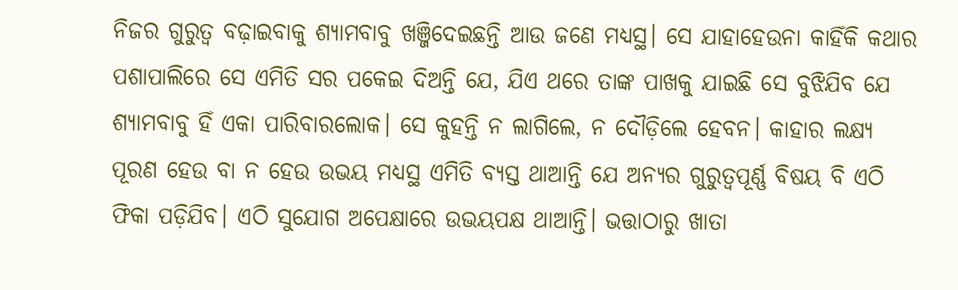ନିଜର ଗୁରୁତ୍ୱ ବଢ଼ାଇବାକୁ ଶ୍ୟାମବାବୁ ଖଞ୍ଜିଦେଇଛନ୍ତି ଆଉ ଜଣେ ମଧ୍ୟସ୍ଥ। ସେ ଯାହାହେଉନା କାହିଁକି କଥାର ପଶାପାଲିରେ ସେ ଏମିତି ସର ପକେଇ ଦିଅନ୍ତି ଯେ, ଯିଏ ଥରେ ତାଙ୍କ ପାଖକୁ ଯାଇଛି ସେ ବୁଝିଯିବ ଯେ ଶ୍ୟାମବାବୁ ହିଁ ଏକା ପାରିବାରଲୋକ। ସେ କୁହନ୍ତି ନ ଲାଗିଲେ, ନ ଦୌଡ଼ିଲେ ହେବନ। କାହାର ଲକ୍ଷ୍ୟ ପୂରଣ ହେଉ ବା ନ ହେଉ ଉଭୟ ମଧ୍ୟସ୍ଥ ଏମିତି ବ୍ୟସ୍ତ ଥାଆନ୍ତି ଯେ ଅନ୍ୟର ଗୁରୁତ୍ୱପୂର୍ଣ୍ଣ ବିଷୟ ବି ଏଠି ଫିକା ପଡ଼ିଯିବ। ଏଠି ସୁଯୋଗ ଅପେକ୍ଷାରେ ଉଭୟପକ୍ଷ ଥାଆନ୍ତି। ଭତ୍ତାଠାରୁ ଖାତା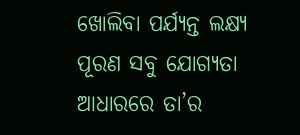ଖୋଲିବା ପର୍ଯ୍ୟନ୍ତ ଲକ୍ଷ୍ୟ ପୂରଣ ସବୁ ଯୋଗ୍ୟତା ଆଧାରରେ ତା’ର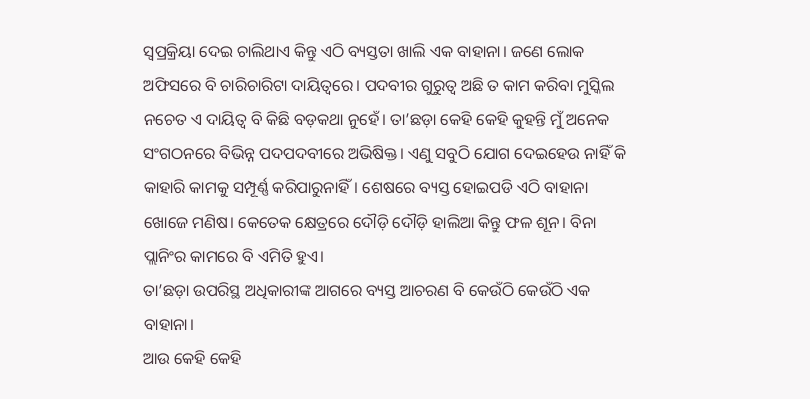ସ୍ବପ୍ରକ୍ରିୟା ଦେଇ ଚାଲିଥାଏ କିନ୍ତୁ ଏଠି ବ୍ୟସ୍ତତା ଖାଲି ଏକ ବାହାନା। ଜଣେ ଲୋକ ଅଫିସରେ ବି ଚାରିଚାରିଟା ଦାୟିତ୍ୱରେ। ପଦବୀର ଗୁରୁତ୍ୱ ଅଛି ତ କାମ କରିବା ମୁସ୍କିଲ ନଚେତ ଏ ଦାୟିତ୍ୱ ବି କିଛି ବଡ଼କଥା ନୁହେଁ। ତା’ଛଡ଼ା କେହି କେହି କୁହନ୍ତି ମୁଁ ଅନେକ ସଂଗଠନରେ ବିଭିନ୍ନ ପଦପଦବୀରେ ଅଭିଷିକ୍ତ। ଏଣୁ ସବୁଠି ଯୋଗ ଦେଇହେଉ ନାହିଁ କି କାହାରି କାମକୁ ସମ୍ପୂର୍ଣ୍ଣ କରିପାରୁନାହିଁ। ଶେଷରେ ବ୍ୟସ୍ତ ହୋଇପଡି ଏଠି ବାହାନା ଖୋଜେ ମଣିଷ। କେତେକ କ୍ଷେତ୍ରରେ ଦୌଡ଼ି ଦୌଡ଼ି ହାଲିଆ କିନ୍ତୁ ଫଳ ଶୂନ। ବିନା ପ୍ଲାନିଂର କାମରେ ବି ଏମିତି ହୁଏ।
ତା’ଛଡ଼ା ଉପରିସ୍ଥ ଅଧିକାରୀଙ୍କ ଆଗରେ ବ୍ୟସ୍ତ ଆଚରଣ ବି କେଉଁଠି କେଉଁଠି ଏକ ବାହାନା।
ଆଉ କେହି କେହି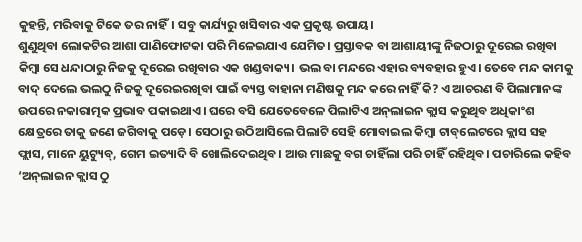କୁହନ୍ତି, ମରିବାକୁ ଟିକେ ତର ନାହିଁ। ସବୁ କାର୍ଯ୍ୟରୁ ଖସିବାର ଏକ ପ୍ରକୃଷ୍ଟ ଉପାୟ।
ଶୁଣୁଥିବା ଲୋକଟିର ଆଶା ପାଣିଫୋଟକା ପରି ମିଳେଇଯାଏ ଯେମିତ। ପ୍ରସ୍ତାବକ ବା ଆଶାୟୀଙ୍କୁ ନିଜଠାରୁ ଦୂରେଇ ରଖିବା କିମ୍ବା ସେ ଧନ୍ଦାଠାରୁ ନିଜକୁ ଦୂରେଇ ରଖିବାର ଏକ ଖଣ୍ଡବାକ୍ୟ। ଭଲ ବା ମନ୍ଦରେ ଏହାର ବ୍ୟବହାର ହୁଏ। ତେବେ ମନ୍ଦ କାମକୁ ବାଦ୍‌ ଦେଲେ ଭଲଠୁ ନିଜକୁ ଦୂରେଇରଖିବା ପାଇଁ ବ୍ୟସ୍ତ ବାହାନା ମଣିଷକୁ ମନ୍ଦ କରେ ନାହିଁ କି? ଏ ଆଚରଣ ବି ପିଲାମାନଙ୍କ ଉପରେ ନକାରାତ୍ମକ ପ୍ରଭାବ ପକାଇଥାଏ। ଘରେ ବସି ଯେତେବେଳେ ପିଲାଟିଏ ଅନ୍‌ଲାଇନ କ୍ଲାସ କରୁଥିବ ଅଧିକାଂଶ କ୍ଷେତ୍ରରେ ତାକୁ ଜଣେ ଜଗିବାକୁ ପଡ଼େ। ସେଠାରୁ ଉଠିଆସିଲେ ପିଲାଟି ସେହି ମୋବାଇଲ କିମ୍ବା ଟାବ୍‌ଲେଟରେ କ୍ଲାସ ସହ ଫ୍ଲାସ, ମାନେ ୟୁଟ୍ୟୁବ୍‌, ଗେମ ଇତ୍ୟାଦି ବି ଖୋଲିଦେଇଥିବ। ଆଉ ମାଛକୁ ବଗ ଚାହିଁଲା ପରି ଚାହିଁ ରହିଥିବ। ପଚାରିଲେ କହିବ ‘ଅନ୍‌ଲାଇନ କ୍ଲାସ ଠୁ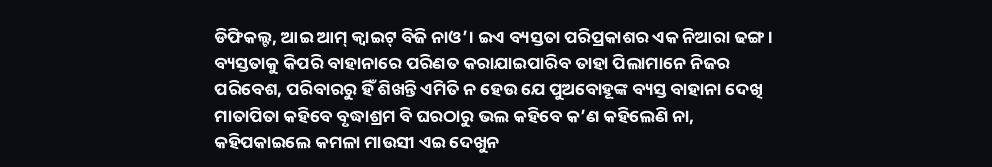ଡିଫିକଲ୍ଟ, ଆଇ ଆମ୍‌ କ୍ୱାଇଟ୍‌ ବିଜି ନାଓ’। ଇଏ ବ୍ୟସ୍ତତା ପରିପ୍ରକାଶର ଏକ ନିଆରା ଢଙ୍ଗ। ବ୍ୟସ୍ତତାକୁ କିପରି ବାହାନାରେ ପରିଣତ କରାଯାଇପାରିବ ତାହା ପିଲାମାନେ ନିଜର ପରିବେଶ, ପରିବାରରୁ ହିଁ ଶିଖନ୍ତି ଏମିତି ନ ହେଉ ଯେ ପୁଅବୋହୂଙ୍କ ବ୍ୟସ୍ତ ବାହାନା ଦେଖି ମାତାପିତା କହିବେ ବୃଦ୍ଧାଶ୍ରମ ବି ଘରଠାରୁ ଭଲ କହିବେ କ’ଣ କହିଲେଣି ନା, କହିପକାଇଲେ କମଳା ମାଉସୀ ଏଇ ଦେଖୁନ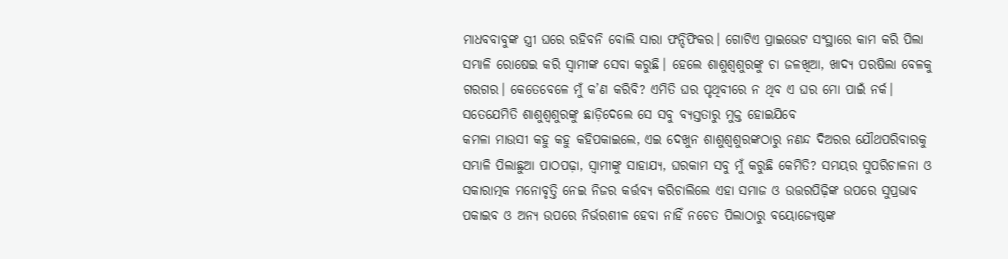ମାଧବବାବୁଙ୍କ ସ୍ତ୍ରୀ ଘରେ ରହିବନି ବୋଲି ସାରା ଫନ୍ଦିଫିକର। ଗୋଟିଏ ପ୍ରାଇଭେଟ ସଂସ୍ଥାରେ କାମ କରି ପିଲା ସମ୍ଭାଳି ରୋଷେଇ କରି ସ୍ବାମୀଙ୍କ ସେବା କରୁଛି। ହେଲେ ଶାଶୁଶ୍ୱଶୁରଙ୍କୁ ଚା ଜଳଖିଆ, ଖାଦ୍ୟ ପରଷିଲା ବେଳକୁ ଗରଗର। କେତେବେଳେ ମୁଁ କ’ଣ କରିବି? ଏମିତି ଘର ପୃଥିବୀରେ ନ ଥିବ ଏ ଘର ମୋ ପାଇଁ ନର୍କ। ସତେଯେମିତି ଶାଶୁଶ୍ୱଶୁରଙ୍କୁ ଛାଡ଼ିଦେଲେ ସେ ସବୁ ବ୍ୟସ୍ତତାରୁ ମୁକ୍ତ ହୋଇଯିବେ
କମଳା ମାଉସୀ କହୁ କହୁ କହିପକାଇଲେ, ଏଇ ଦେଖୁନ ଶାଶୁଶ୍ୱଶୁରଙ୍କଠାରୁ ନଣନ୍ଦ ଦିଅରର ଯୌଥପରିବାରକୁ ସମ୍ଭାଳି ପିଲାଛୁଆ ପାଠପଢ଼ା, ସ୍ବାମୀଙ୍କୁ ସାହାଯ୍ୟ, ଘରକାମ ସବୁ ମୁଁ କରୁଛି କେମିତି? ସମୟର ସୁପରିଚାଳନା ଓ ସକାରାତ୍ମକ ମନୋବୃତ୍ତି ନେଇ ନିଜର କର୍ତ୍ତବ୍ୟ କରିଚାଲିଲେ ଏହା ସମାଜ ଓ ଉତ୍ତରପିଢ଼ିଙ୍କ ଉପରେ ସୁପ୍ରଭାବ ପକାଇବ ଓ ଅନ୍ୟ ଉପରେ ନିର୍ଭରଶୀଳ ହେବା ନାହିଁ ନଚେତ ପିଲାଠାରୁ ବୟୋଜ୍ୟେଷ୍ଠଙ୍କ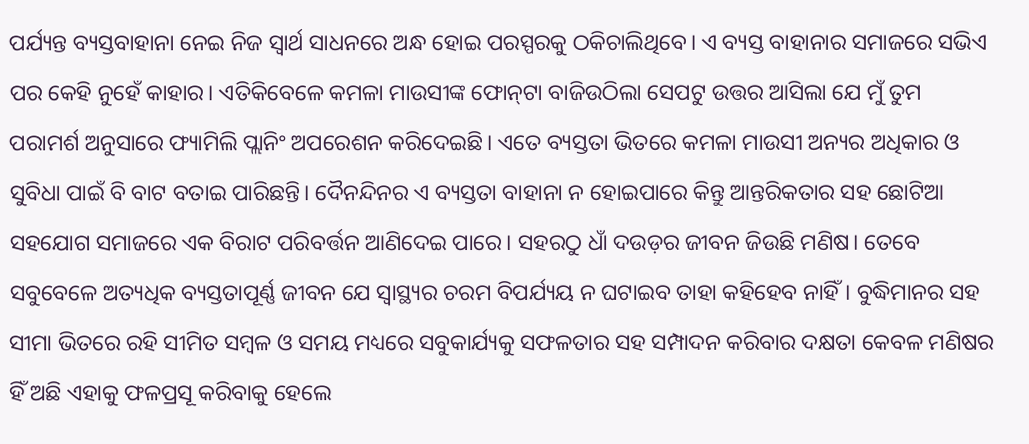ପର୍ଯ୍ୟନ୍ତ ବ୍ୟସ୍ତବାହାନା ନେଇ ନିଜ ସ୍ବାର୍ଥ ସାଧନରେ ଅନ୍ଧ ହୋଇ ପରସ୍ପରକୁ ଠକିଚାଲିଥିବେ। ଏ ବ୍ୟସ୍ତ ବାହାନାର ସମାଜରେ ସଭିଏ ପର କେହି ନୁହେଁ କାହାର। ଏତିକିବେଳେ କମଳା ମାଉସୀଙ୍କ ଫୋନ୍‌ଟା ବାଜିଉଠିଲା ସେପଟୁ ଉତ୍ତର ଆସିଲା ଯେ ମୁଁ ତୁମ ପରାମର୍ଶ ଅନୁସାରେ ଫ୍ୟାମିଲି ପ୍ଲାନିଂ ଅପରେଶନ କରିଦେଇଛି। ଏତେ ବ୍ୟସ୍ତତା ଭିତରେ କମଳା ମାଉସୀ ଅନ୍ୟର ଅଧିକାର ଓ ସୁବିଧା ପାଇଁ ବି ବାଟ ବତାଇ ପାରିଛନ୍ତି। ଦୈନନ୍ଦିନର ଏ ବ୍ୟସ୍ତତା ବାହାନା ନ ହୋଇପାରେ କିନ୍ତୁ ଆନ୍ତରିକତାର ସହ ଛୋଟିଆ ସହଯୋଗ ସମାଜରେ ଏକ ବିରାଟ ପରିବର୍ତ୍ତନ ଆଣିଦେଇ ପାରେ। ସହରଠୁ ଧାଁ ଦଉଡ଼ର ଜୀବନ ଜିଉଛି ମଣିଷ। ତେବେ ସବୁବେଳେ ଅତ୍ୟଧିକ ବ୍ୟସ୍ତତାପୂର୍ଣ୍ଣ ଜୀବନ ଯେ ସ୍ବାସ୍ଥ୍ୟର ଚରମ ବିପର୍ଯ୍ୟୟ ନ ଘଟାଇବ ତାହା କହିହେବ ନାହିଁ। ବୁଦ୍ଧିମାନର ସହ ସୀମା ଭିତରେ ରହି ସୀମିତ ସମ୍ବଳ ଓ ସମୟ ମଧ୍ୟରେ ସବୁକାର୍ଯ୍ୟକୁ ସଫଳତାର ସହ ସମ୍ପାଦନ କରିବାର ଦକ୍ଷତା କେବଳ ମଣିଷର ହିଁ ଅଛି ଏହାକୁ ଫଳପ୍ରସୂ କରିବାକୁ ହେଲେ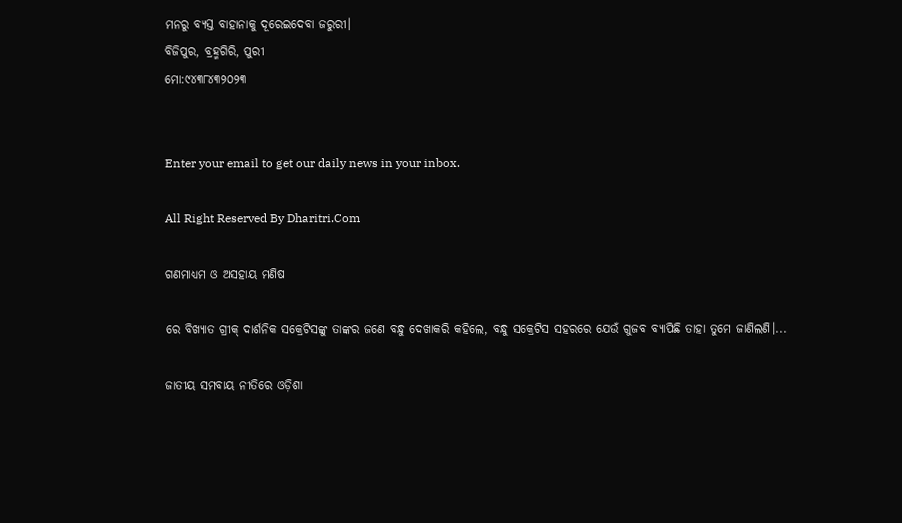ମନରୁ ବ୍ୟସ୍ତ ବାହାନାକୁ ଦୂରେଇଦେବା ଜରୁରୀ।
ବିଜିପୁର, ବ୍ରହ୍ମଗିରି, ପୁରୀ
ମୋ:୯୪୩୮୪୩୨୦୨୩


Enter your email to get our daily news in your inbox.

All Right Reserved By Dharitri.Com

ଗଣମାଧ୍ୟମ ଓ ଅସହାୟ ମଣିଷ

ରେ ବିଖ୍ୟାତ ଗ୍ରୀକ୍‌ ଦାର୍ଶନିକ ସକ୍ରେଟିସଙ୍କୁ ତାଙ୍କର ଜଣେ ବନ୍ଧୁ ଦେଖାକରି କହିଲେ, ବନ୍ଧୁ ସକ୍ରେଟିସ ସହରରେ ଯେଉଁ ଗୁଜବ ବ୍ୟାପିଛି ତାହା ତୁମେ ଜାଣିଲଣି।...

ଜାତୀୟ ସମବାୟ ନୀତିରେ ଓଡ଼ିଶା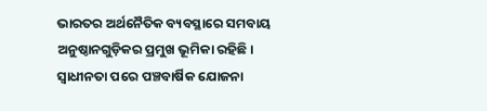ଭାରତର ଅର୍ଥନୈତିକ ବ୍ୟବସ୍ଥାରେ ସମବାୟ ଅନୁଷ୍ଠାନଗୁଡ଼ିକର ପ୍ରମୁଖ ଭୂମିକା ରହିଛି। ସ୍ବାଧୀନତା ପରେ ପଞ୍ଚବାର୍ଷିକ ଯୋଜନା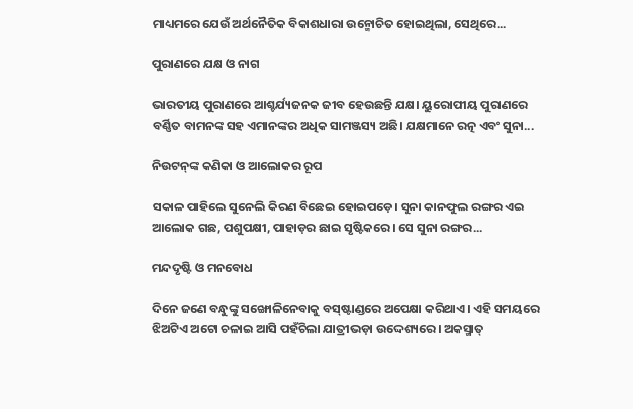ମାଧ୍ୟମରେ ଯେଉଁ ଅର୍ଥନୈତିକ ବିକାଶଧାରା ଉନ୍ମୋଚିତ ହୋଇଥିଲା, ସେଥିରେ...

ପୁରାଣରେ ଯକ୍ଷ ଓ ନାଗ

ଭାରତୀୟ ପୁରାଣରେ ଆଶ୍ଚର୍ଯ୍ୟଜନକ ଜୀବ ହେଉଛନ୍ତି ଯକ୍ଷ। ୟୁରୋପୀୟ ପୁରାଣରେ ବର୍ଣ୍ଣିତ ବାମନଙ୍କ ସହ ଏମାନଙ୍କର ଅଧିକ ସାମଞ୍ଜସ୍ୟ ଅଛି। ଯକ୍ଷମାନେ ରତ୍ନ ଏବଂ ସୁନା...

ନିଉଟନ୍‌ଙ୍କ କଣିକା ଓ ଆଲୋକର ରୂପ

ସକାଳ ପାହିଲେ ସୁନେଲି କିରଣ ବିଛେଇ ହୋଇପଡ଼େ। ସୁନା କାନଫୁଲ ରଙ୍ଗର ଏଇ ଆଲୋକ ଗଛ, ପଶୁପକ୍ଷୀ, ପାହାଡ଼ର ଛାଇ ସୃଷ୍ଟିକରେ। ସେ ସୁନା ରଙ୍ଗର...

ମନ୍ଦଦୃଷ୍ଟି ଓ ମନବୋଧ

ଦିନେ ଜଣେ ବନ୍ଧୁଙ୍କୁ ସଙ୍ଖୋଳିନେବାକୁ ବସ୍‌ଷ୍ଟାଣ୍ଡରେ ଅପେକ୍ଷା କରିଥାଏ। ଏହି ସମୟରେ ଝିଅଟିଏ ଅଟୋ ଚଳାଇ ଆସି ପହଁଚିଲା ଯାତ୍ରୀଭଡ଼ା ଉଦ୍ଦେଶ୍ୟରେ। ଅକସ୍ମାତ୍‌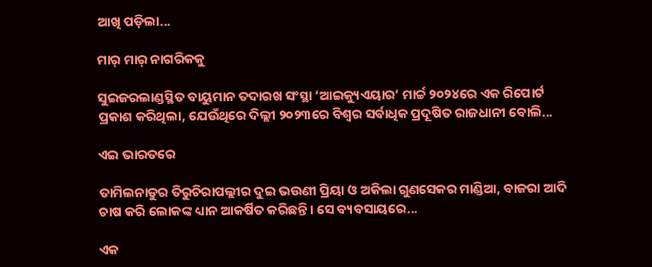ଆଖି ପଡ଼ିଲା...

ମାର୍‌ ମାର୍‌ ନାଗରିକକୁ

ସୁଇଜରଲାଣ୍ଡସ୍ଥିତ ବାୟୁମାନ ତଦାରଖ ସଂସ୍ଥା ‘ଆଇକ୍ୟୁଏୟାର’ ମାର୍ଚ୍ଚ ୨୦୨୪ରେ ଏକ ରିପୋର୍ଟ ପ୍ରକାଶ କରିଥିଲା, ଯେଉଁଥିରେ ଦିଲ୍ଲୀ ୨୦୨୩ରେ ବିଶ୍ୱର ସର୍ବାଧିକ ପ୍ରଦୂଷିତ ରାଜଧାନୀ ବୋଲି...

ଏଇ ଭାରତରେ

ତାମିଲନାଡୁର ତିରୁଚିରାପଲ୍ଲୀର ଦୁଇ ଭଉଣୀ ପ୍ରିୟା ଓ ଅକିଲା ଗୁଣସେକର ମାଣ୍ଡିଆ, ବାଜରା ଆଦି ଚାଷ କରି ଲୋକଙ୍କ ଧ୍ୟାନ ଆକର୍ଷିତ କରିଛନ୍ତି। ସେ ବ୍ୟବସାୟରେ...

ଏକ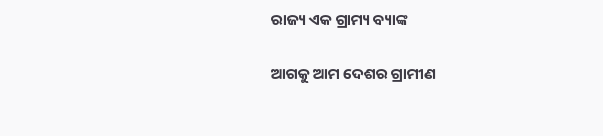ରାଜ୍ୟ ଏକ ଗ୍ରାମ୍ୟ ବ୍ୟାଙ୍କ

ଆଗକୁ ଆମ ଦେଶର ଗ୍ରାମୀଣ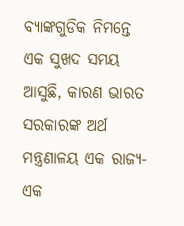ବ୍ୟାଙ୍କଗୁଡିକ ନିମନ୍ତେ ଏକ ସୁଖଦ ସମୟ ଆସୁଛି, କାରଣ ଭାରତ ସରକାରଙ୍କ ଅର୍ଥ ମନ୍ତ୍ରଣାଳୟ ଏକ ରାଜ୍ୟ- ଏକ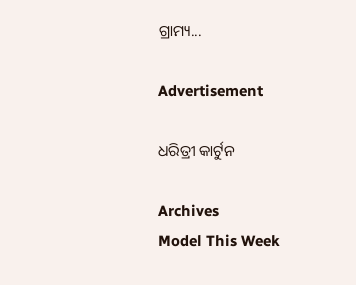ଗ୍ରାମ୍ୟ...

Advertisement

ଧରିତ୍ରୀ କାର୍ଟୁନ

Archives
Model This Week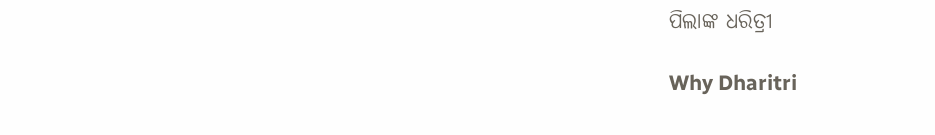ପିଲାଙ୍କ ଧରିତ୍ରୀ

Why Dharitri